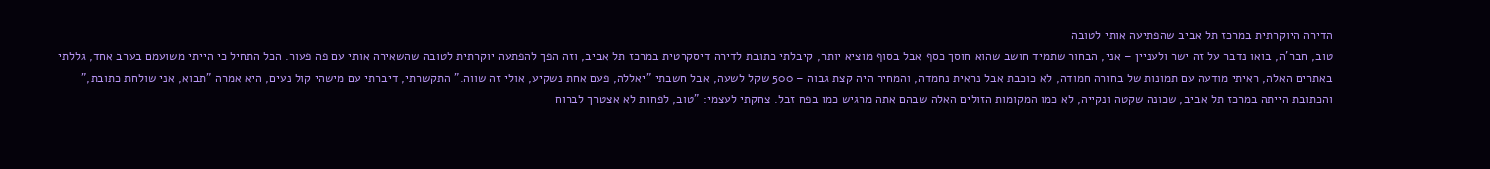הדירה היוקרתית במרכז תל אביב שהפתיעה אותי לטובה
טוב, חבר'ה, בואו נדבר על זה ישר ולעניין – אני, הבחור שתמיד חושב שהוא חוסך כסף אבל בסוף מוציא יותר, קיבלתי כתובת לדירה דיסקרטית במרכז תל אביב, וזה הפך להפתעה יוקרתית לטובה שהשאירה אותי עם פה פעור. הכל התחיל כי הייתי משועמם בערב אחד, גללתי באתרים האלה, ראיתי מודעה עם תמונות של בחורה חמודה, לא כוכבת אבל נראית נחמדה, והמחיר היה קצת גבוה – 500 שקל לשעה, אבל חשבתי "יאללה, פעם אחת נשקיע, אולי זה שווה." התקשרתי, דיברתי עם מישהי קול נעים, היא אמרה "תבוא, אני שולחת כתובת," והכתובת הייתה במרכז תל אביב, שכונה שקטה ונקייה, לא כמו המקומות הזולים האלה שבהם אתה מרגיש כמו בפח זבל. צחקתי לעצמי: "טוב, לפחות לא אצטרך לברוח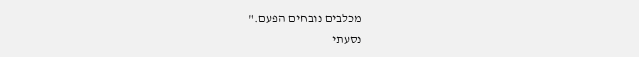מכלבים נובחים הפעם."
נסעתי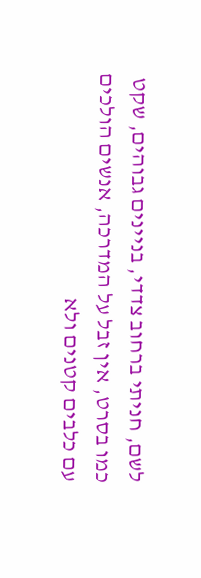לשם, חניתי ברחוב צדדי, בניינים גבוהים, שקט כמו בסרט, אין זבל על המדרכה, אנשים הולכים עם כלבים קטנים ולא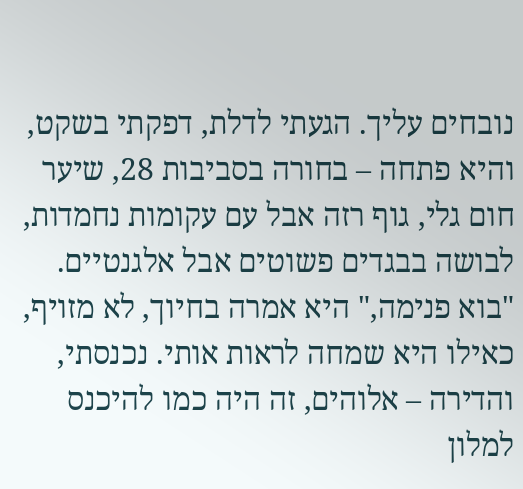נובחים עליך. הגעתי לדלת, דפקתי בשקט, והיא פתחה – בחורה בסביבות 28, שיער חום גלי, גוף רזה אבל עם עקומות נחמדות, לבושה בבגדים פשוטים אבל אלגנטיים. "בוא פנימה," היא אמרה בחיוך, לא מזויף, כאילו היא שמחה לראות אותי. נכנסתי, והדירה – אלוהים, זה היה כמו להיכנס למלון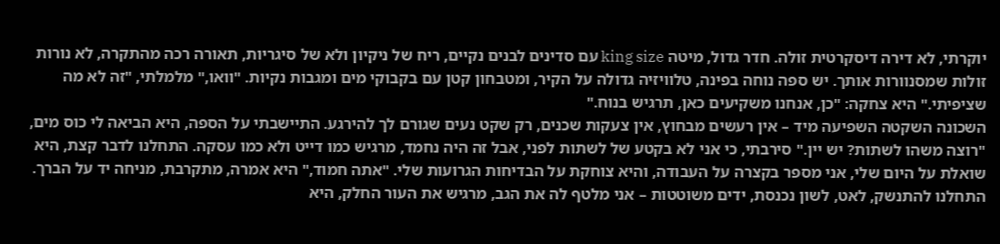יוקרתי, לא דירה דיסקרטית זולה. חדר גדול, מיטה king size עם סדינים לבנים נקיים, ריח של ניקיון ולא של סיגריות, תאורה רכה מהתקרה, לא נורות זולות שמסנוורות אותך. יש ספה נוחה בפינה, טלוויזיה גדולה על הקיר, ומטבחון קטן עם בקבוקי מים ומגבות נקיות. "וואו," מלמלתי, "זה לא מה שציפיתי." היא צחקה: "כן, אנחנו משקיעים כאן, תרגיש בנוח."
השכונה השקטה השפיעה מיד – אין רעשים מבחוץ, אין צעקות שכנים, רק שקט נעים שגורם לך להירגע. התיישבתי על הספה, היא הביאה לי כוס מים, "רוצה משהו לשתות? יש יין." סירבתי, כי אני לא בקטע של לשתות לפני, אבל זה היה נחמד, מרגיש כמו דייט ולא כמו עסקה. התחלנו לדבר קצת, היא שואלת על היום שלי, אני מספר בקצרה על העבודה, והיא צוחקת על הבדיחות הגרועות שלי. "אתה חמוד," היא אמרה, מתקרבת, מניחה יד על הברך. התחלנו להתנשק, לאט, לשון נכנסת, ידים משוטטות – אני מלטף לה את הגב, מרגיש את העור החלק, היא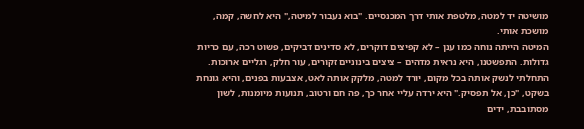מושיטה יד למטה, מלטפת אותי דרך המכנסיים. "בוא נעבור למיטה," היא לחשה, קמה, מושכת אותי.
המיטה הייתה נוחה כמו ענן – לא קפיצים דוקרים, לא סדינים דביקים, פשוט רכה, עם כריות גדולות. התפשטנו, היא נראית מדהים – ציצים בינוניים זקורים, עור חלק, רגליים ארוכות. התחלתי לנשק אותה בכל מקום, יורד למטה, מלקק אותה לאט, אצבעות בפנים, והיא גונחת בשקט, "כן, אל תפסיק." היא ירדה עליי אחר כך, פה חם ורטוב, תנועות מיומנות, לשון מסתובבת, ידים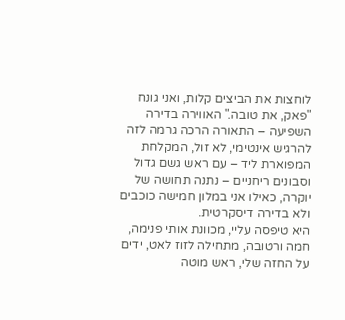לוחצות את הביצים קלות, ואני גונח "פאק, את טובה." האווירה בדירה השפיעה – התאורה הרכה גרמה לזה להרגיש אינטימי, לא זול, המקלחת המפוארת ליד – עם ראש גשם גדול וסבונים ריחניים – נתנה תחושה של יוקרה, כאילו אני במלון חמישה כוכבים ולא בדירה דיסקרטית.
היא טיפסה עליי, מכוונת אותי פנימה, חמה ורטובה, מתחילה לזוז לאט, ידים על החזה שלי, ראש מוטה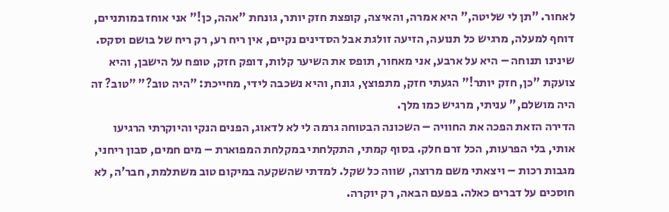לאחור. "תן לי שליטה," היא אמרה, והאיצה, קופצת חזק יותר, גונחת "אהה, כן!" אני אוחז במותניים, דוחף למעלה, מרגיש כל תנועה, הזיעה זולגת אבל הסדינים נקיים, אין ריח רע, רק ריח של בושם וסקס. שינינו תנוחה – היא על ארבע, אני מאחור, תופס את השיער קלות, דופק חזק, טופח על הישבן, והיא צועקת "כן, חזק יותר!" הגעתי חזק, מתפוצץ, גונח, והיא נשכבה לידי, מחייכת: "היה טוב?" "טוב? זה היה מושלם," עניתי, מרגיש כמו מלך.
הדירה הזאת הפכה את החוויה – השכונה הבטוחה גרמה לי לא לדאוג, הפנים הנקי והיוקרתי הרגיעו אותי, בלי הפרעות, הכל זרם חלק. בסוף קמתי, התקלחתי במקלחת המפוארת – מים חמים, סבון ריחני, מגבות רכות – ויצאתי משם מרוצה, שווה כל שקל. למדתי שהשקעה במיקום טוב משתלמת, חבר'ה, לא חוסכים על דברים כאלה. בפעם הבאה, רק יוקרה.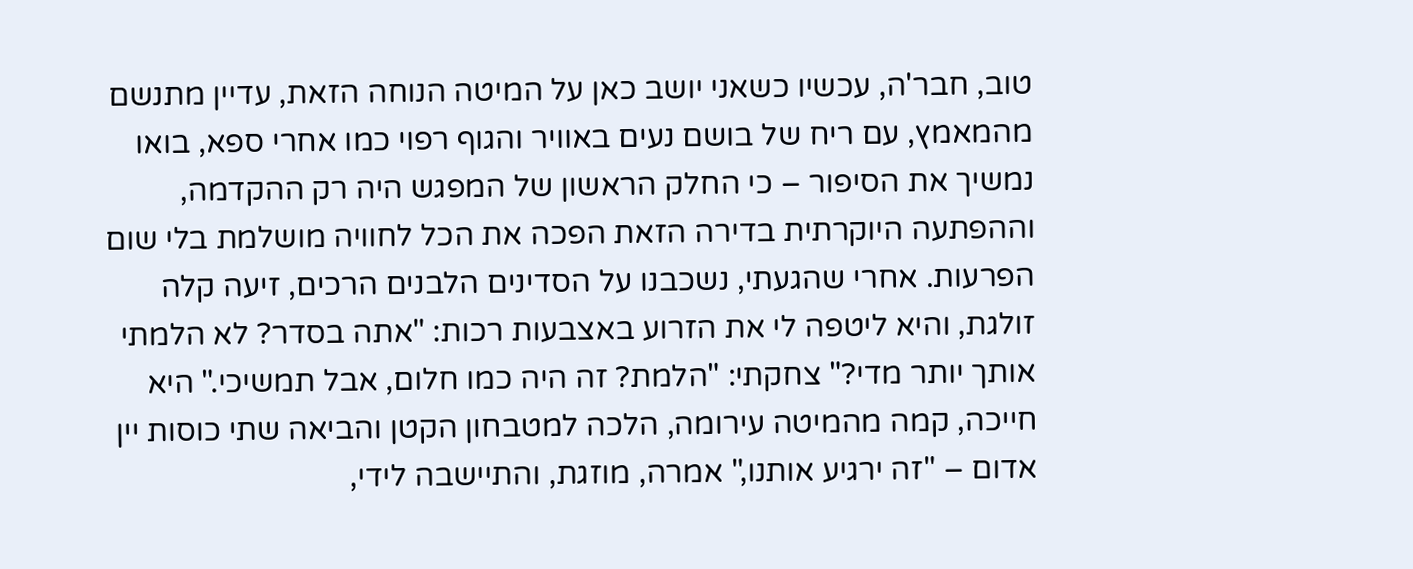טוב, חבר'ה, עכשיו כשאני יושב כאן על המיטה הנוחה הזאת, עדיין מתנשם מהמאמץ, עם ריח של בושם נעים באוויר והגוף רפוי כמו אחרי ספא, בואו נמשיך את הסיפור – כי החלק הראשון של המפגש היה רק ההקדמה, וההפתעה היוקרתית בדירה הזאת הפכה את הכל לחוויה מושלמת בלי שום הפרעות. אחרי שהגעתי, נשכבנו על הסדינים הלבנים הרכים, זיעה קלה זולגת, והיא ליטפה לי את הזרוע באצבעות רכות: "אתה בסדר? לא הלמתי אותך יותר מדי?" צחקתי: "הלמת? זה היה כמו חלום, אבל תמשיכי." היא חייכה, קמה מהמיטה עירומה, הלכה למטבחון הקטן והביאה שתי כוסות יין אדום – "זה ירגיע אותנו," אמרה, מוזגת, והתיישבה לידי,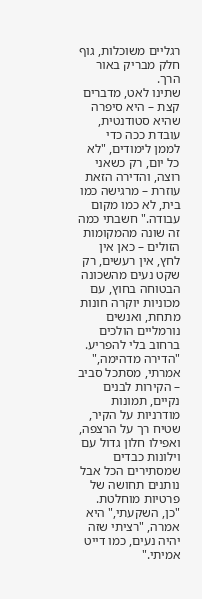רגליים משוכלות, גוף חלק מבריק באור הרך.
שתינו לאט, מדברים קצת – היא סיפרה שהיא סטודנטית, עובדת ככה כדי לממן לימודים, "לא כל יום, רק כשאני רוצה, והדירה הזאת עוזרת – מרגישה כמו בית, לא כמו מקום עבודה." חשבתי כמה זה שונה מהמקומות הזולים – כאן אין לחץ, אין רעשים, רק שקט נעים מהשכונה הבטוחה בחוץ, עם מכוניות יוקרה חונות מתחת, ואנשים נורמליים הולכים ברחוב בלי להפריע. "הדירה מדהימה," אמרתי, מסתכל סביב – הקירות לבנים נקיים, תמונות מודרניות על הקיר, שטיח רך על הרצפה, ואפילו חלון גדול עם וילונות כבדים שמסתירים הכל אבל נותנים תחושה של פרטיות מוחלטת. "כן, השקעתי," היא אמרה, "רציתי שזה יהיה נעים, כמו דייט אמיתי."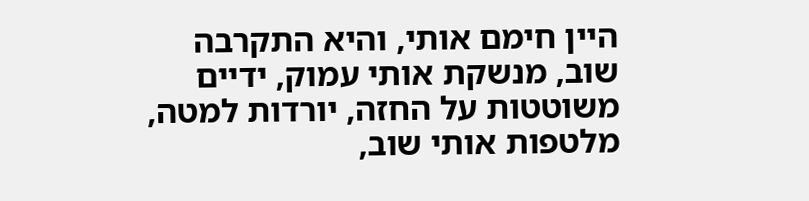היין חימם אותי, והיא התקרבה שוב, מנשקת אותי עמוק, ידיים משוטטות על החזה, יורדות למטה, מלטפות אותי שוב,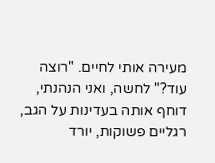מעירה אותי לחיים. "רוצה עוד?" לחשה, ואני הנהנתי, דוחף אותה בעדינות על הגב, רגליים פשוקות, יורד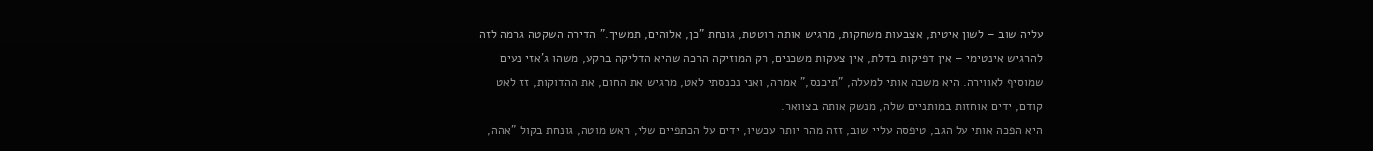עליה שוב – לשון איטית, אצבעות משחקות, מרגיש אותה רוטטת, גונחת "כן, אלוהים, תמשיך." הדירה השקטה גרמה לזה להרגיש אינטימי – אין דפיקות בדלת, אין צעקות משכנים, רק המוזיקה הרכה שהיא הדליקה ברקע, משהו ג'אזי נעים שמוסיף לאווירה. היא משכה אותי למעלה, "תיכנס," אמרה, ואני נכנסתי לאט, מרגיש את החום, את ההדוקות, זז לאט קודם, ידים אוחזות במותניים שלה, מנשק אותה בצוואר.
היא הפכה אותי על הגב, טיפסה עליי שוב, זזה מהר יותר עכשיו, ידים על הכתפיים שלי, ראש מוטה, גונחת בקול "אהה,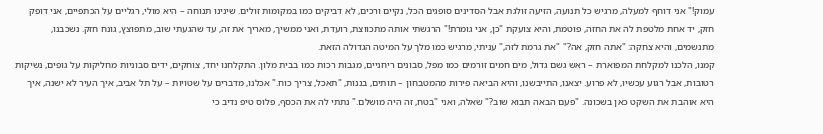עמוק!" אני דוחף למעלה, מרגיש כל תנועה, הזיעה זולגת אבל הסדינים סופגים הכל, נקיים ורכים, לא דביקים כמו במקומות זולים. שינינו תנוחה – היא מולי, רגליים על הכתפיים, אני דופק חזק, יד אחת מלטפת לה את החזה, פוטמת, והיא צועקת "כן, אני גומרת!" הרגשתי אותה מתכווצת, רועדת, ואני ממשיך, מאריך את זה, עד שהגעתי שוב, מתפוצץ, גונח חזק. נשכבנו, מתנשמים, והיא צחקה: "אתה חזק, אה?" "את גרמת לזה," עניתי, מרגיש כמו מלך על המיטה הגדולה הזאת.
קמנו, הלכנו למקלחת המפוארת – ראש גשם גדול, מים חמים זורמים כמו מפל, סבונים ריחניים, מגבות רכות כמו בבית מלון. התקלחנו יחד, צוחקים, ידים סבוניות מחליקות על גופים, נשיקות רטובות, אבל רגוע עכשיו, לא פרוע. יצאנו, התייבשנו, והיא הביאה פירות מהמטבחון – תותים, בננות, "תאכל, צריך כוח." אכלנו, מדברים על שטויות – על תל אביב, איך העיר לא ישנה, איך היא אוהבת את השקט כאן בשכונה. "פעם הבאה תבוא שוב?" שאלה, ואני "בטח, זה היה מושלם." נתתי לה את הכסף, פלוס טיפ נדיב כי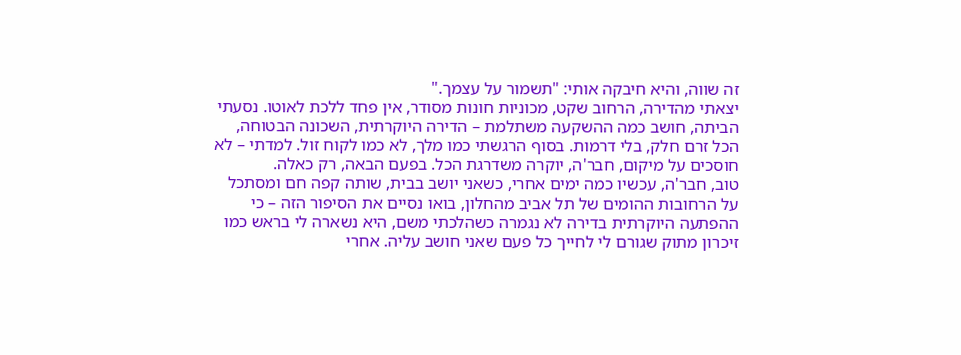זה שווה, והיא חיבקה אותי: "תשמור על עצמך."
יצאתי מהדירה, הרחוב שקט, מכוניות חונות מסודר, אין פחד ללכת לאוטו. נסעתי הביתה, חושב כמה ההשקעה משתלמת – הדירה היוקרתית, השכונה הבטוחה, הכל זרם חלק, בלי דרמות. בסוף הרגשתי כמו מלך, לא כמו לקוח זול. למדתי – לא חוסכים על מיקום, חבר'ה, יוקרה משדרגת הכל. בפעם הבאה, רק כאלה.
טוב, חבר'ה, עכשיו כמה ימים אחרי, כשאני יושב בבית, שותה קפה חם ומסתכל על הרחובות ההומים של תל אביב מהחלון, בואו נסיים את הסיפור הזה – כי ההפתעה היוקרתית בדירה לא נגמרה כשהלכתי משם, היא נשארה לי בראש כמו זיכרון מתוק שגורם לי לחייך כל פעם שאני חושב עליה. אחרי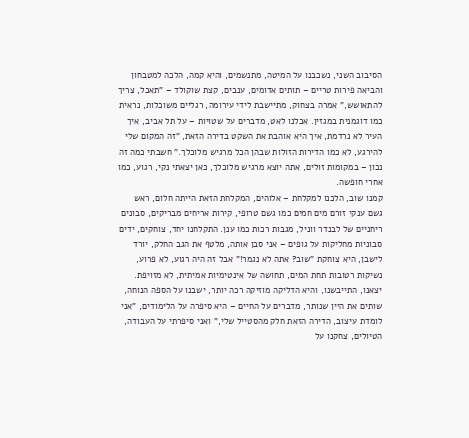הסיבוב השני, נשכבנו על המיטה, מתנשמים, והיא קמה, הלכה למטבחון והביאה פירות טריים – תותים אדומים, ענבים, קצת שוקולד – "תאכל, צריך להתאושש," אמרה בצחוק, מתיישבת לידי עירומה, רגליים משוכלות, נראית כמו דוגמנית במגזין. אכלנו לאט, מדברים על שטויות – על תל אביב, איך העיר לא נרדמת, איך היא אוהבת את השקט בדירה הזאת, "זה המקום שלי להירגע, לא כמו הדירות הזולות שבהן הכל מרגיש מלוכלך." חשבתי כמה זה נכון – במקומות זולים, אתה יוצא מרגיש מלוכלך, כאן יצאתי נקי, רגוע, כמו אחרי חופשה.
קמנו שוב, הלכנו למקלחת – אלוהים, המקלחת הזאת הייתה חלום, ראש גשם ענקי זורם מים חמים כמו גשם טרופי, קירות אריחים מבריקים, סבונים ריחניים של לבנדר ווניל, מגבות רכות כמו ענן. התקלחנו יחד, צוחקים, ידים סבוניות מחליקות על גופים – אני סבן אותה, מלטף את הגב החלק, יורד לישבן, היא צוחקת "שוב? אתה לא נגמר!" אבל זה היה רגוע, לא פרוע, נשיקות רטובות תחת המים, תחושה של אינטימיות אמיתית, לא מזויפת. יצאנו, התייבשנו, והיא הדליקה מוזיקה רכה יותר, ישבנו על הספה הנוחה, שותים את היין שנותר, מדברים על החיים – היא סיפרה על הלימודים, "אני לומדת עיצוב, הדירה הזאת חלק מהסטייל שלי," ואני סיפרתי על העבודה, הטיולים, צחקנו על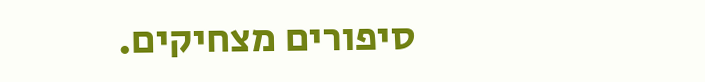סיפורים מצחיקים.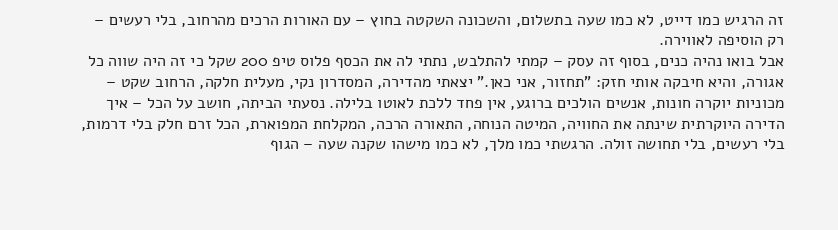זה הרגיש כמו דייט, לא כמו שעה בתשלום, והשכונה השקטה בחוץ – עם האורות הרכים מהרחוב, בלי רעשים – רק הוסיפה לאווירה.
אבל בואו נהיה כנים, בסוף זה עסק – קמתי להתלבש, נתתי לה את הכסף פלוס טיפ 200 שקל כי זה היה שווה כל אגורה, והיא חיבקה אותי חזק: "תחזור, אני כאן." יצאתי מהדירה, המסדרון נקי, מעלית חלקה, הרחוב שקט – מכוניות יוקרה חונות, אנשים הולכים ברוגע, אין פחד ללכת לאוטו בלילה. נסעתי הביתה, חושב על הכל – איך הדירה היוקרתית שינתה את החוויה, המיטה הנוחה, התאורה הרכה, המקלחת המפוארת, הכל זרם חלק בלי דרמות, בלי רעשים, בלי תחושה זולה. הרגשתי כמו מלך, לא כמו מישהו שקנה שעה – הגוף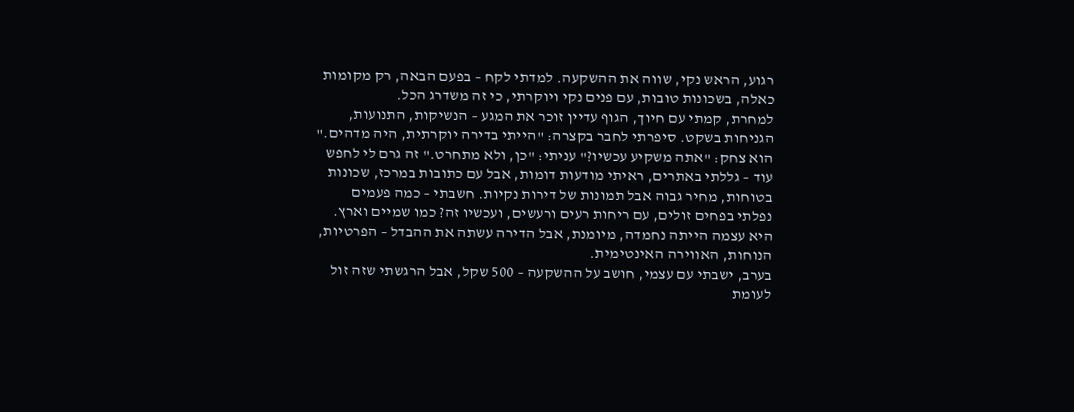רגוע, הראש נקי, שווה את ההשקעה. למדתי לקח – בפעם הבאה, רק מקומות כאלה, בשכונות טובות, עם פנים נקי ויוקרתי, כי זה משדרג הכל.
למחרת, קמתי עם חיוך, הגוף עדיין זוכר את המגע – הנשיקות, התנועות, הגניחות בשקט. סיפרתי לחבר בקצרה: "הייתי בדירה יוקרתית, היה מדהים." הוא צחק: "אתה משקיע עכשיו?" עניתי: "כן, ולא מתחרט." זה גרם לי לחפש עוד – גללתי באתרים, ראיתי מודעות דומות, אבל עם כתובות במרכז, שכונות בטוחות, מחיר גבוה אבל תמונות של דירות נקיות. חשבתי – כמה פעמים נפלתי בפחים זולים, עם ריחות רעים ורעשים, ועכשיו זה? כמו שמיים וארץ. היא עצמה הייתה נחמדה, מיומנת, אבל הדירה עשתה את ההבדל – הפרטיות, הנוחות, האווירה האינטימית.
בערב, ישבתי עם עצמי, חושב על ההשקעה – 500 שקל, אבל הרגשתי שזה זול לעומת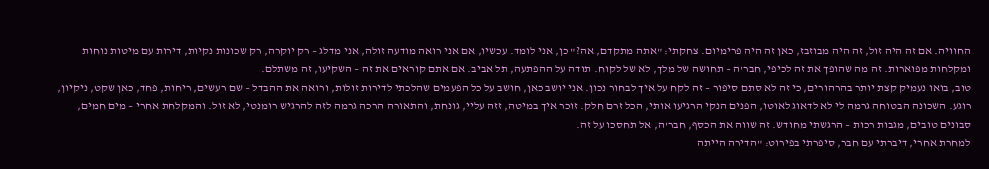החוויה. אם זה היה זול, זה היה מבוזבז, כאן זה היה פרימיום. צחקתי: "אתה מתקדם, אה?" כן, אני לומד. עכשיו, אם אני רואה מודעה זולה, אני מדלג – רק יוקרה, רק שכונות נקיות, דירות עם מיטות נוחות ומקלחות מפוארות. זה מה שהופך את זה לכיפי, חבר'ה – תחושה של מלך, לא של לקוח. תודה על ההפתעה, תל אביב. אם אתם קוראים את זה – השקיעו, זה משתלם.
טוב, בואו נעמיק קצת יותר בהרהורים, כי זה לא סתם סיפור – זה לקח על איך לבחור נכון. אני יושב כאן, חושב על כל הפעמים שהלכתי לדירות זולות, ורואה את ההבדל – שם רעשים, ריחות, פחד, כאן שקט, ניקיון, רוגע. השכונה הבטוחה גרמה לי לא לדאוג לאוטו, הפנים הנקי הרגיעו אותי, הכל זרם חלק. זוכר איך במיטה, זזה עליי, גונחת, והתאורה הרכה גרמה לזה להרגיש רומנטי, לא זול. והמקלחת אחרי – מים חמים, סבונים טובים, מגבות רכות – הרגשתי מחודש. זה שווה את הכסף, חבר'ה, אל תחסכו על זה.
למחרת אחרי, דיברתי עם חבר, סיפרתי בפירוט: "הדירה הייתה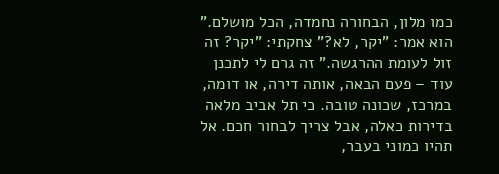כמו מלון, הבחורה נחמדה, הכל מושלם." הוא אמר: "יקר, לא?" צחקתי: "יקר? זה זול לעומת ההרגשה." זה גרם לי לתכנן עוד – פעם הבאה, אותה דירה, או דומה, במרכז, שכונה טובה. כי תל אביב מלאה בדירות כאלה, אבל צריך לבחור חכם. אל תהיו כמוני בעבר,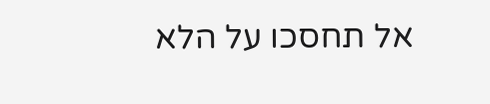אל תחסכו על הלא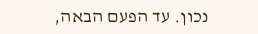נכון. עד הפעם הבאה,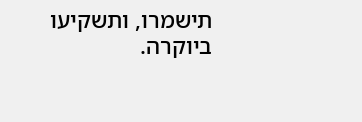תישמרו, ותשקיעו ביוקרה.